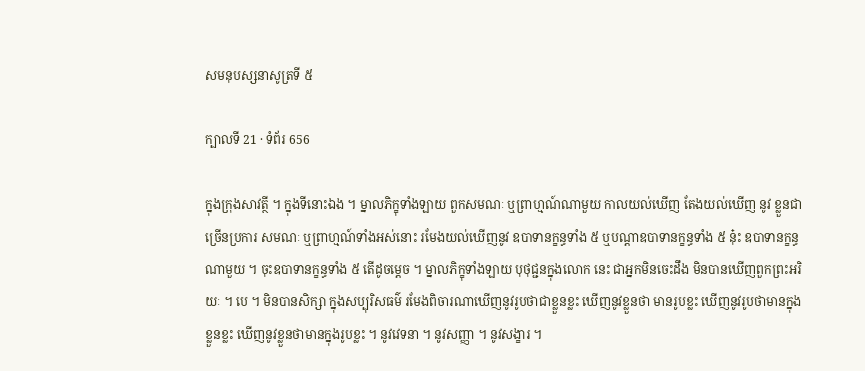សមនុបស្សនាសូត្រទី ៥

ក្បាលទី 21 · ទំព័រ 656

ក្នុងក្រុងសាវត្ថី ។ ក្នុងទីនោះឯង ។ ម្នាលភិក្ខុទាំងឡាយ ពួកសមណៈ ឬព្រាហ្មណ៍ណាមួយ កាលយល់ឃើញ តែងយល់ឃើញ នូវ ខ្លួនជាច្រើនប្រការ សមណៈ ឬព្រាហ្មណ៍ទាំងអស់នោះ រមែងយល់ឃើញនូវ ឧបាទានក្ខន្ធទាំង ៥ ឬបណ្តាឧបាទានក្ខន្ធទាំង ៥ នុ៎ះ ឧបាទានក្ខន្ធណាមួយ ។ ចុះឧបាទានក្ខន្ធទាំង ៥ តើដូចម្តេច ។ ម្នាលភិក្ខុទាំងឡាយ បុថុជ្ជនក្នុងលោក នេះ ជាអ្នកមិនចេះដឹង មិនបានឃើញពួកព្រះអរិយៈ ។ បេ ។ មិនបានសិក្សា ក្នុងសប្បុរិសធម៌ រមែងពិចារណាឃើញនូវរូបថាជាខ្លួនខ្លះ ឃើញនូវខ្លួនថា មានរូបខ្លះ ឃើញនូវរូបថាមានក្នុងខ្លួនខ្លះ ឃើញនូវខ្លួនថាមានក្នុងរូបខ្លះ ។ នូវវេទនា ។ នូវសញ្ញា ។ នូវសង្ខារ ។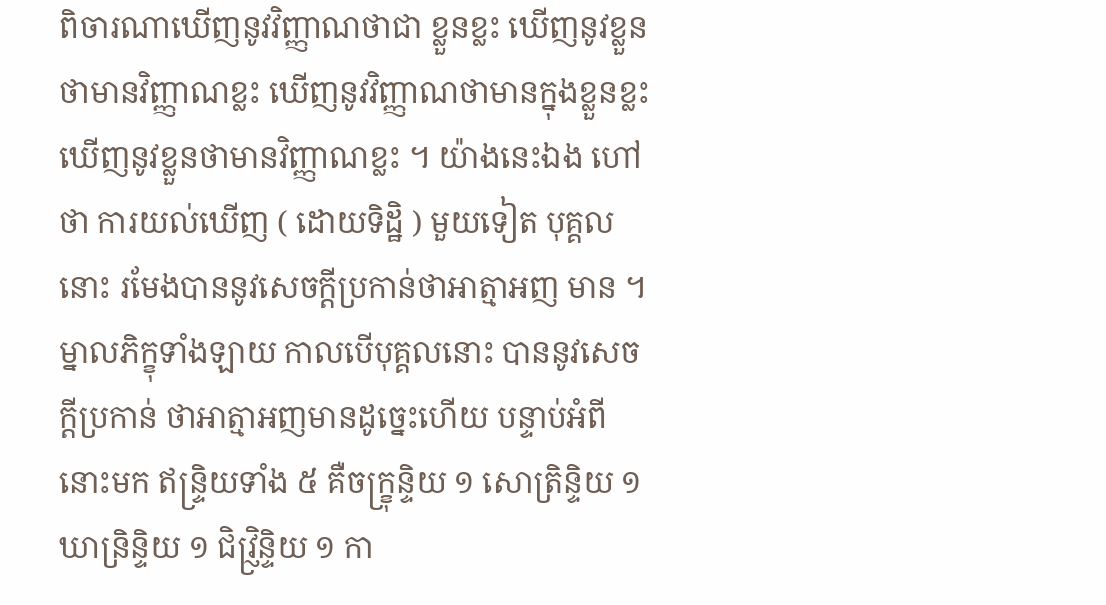ពិចារណាឃើញនូវវិញ្ញាណថាជា ខ្លួនខ្លះ ឃើញនូវខ្លួនថាមានវិញ្ញាណខ្លះ ឃើញនូវវិញ្ញាណថាមានក្នុងខ្លួនខ្លះ ឃើញនូវខ្លួនថាមានវិញ្ញាណខ្លះ ។ យ៉ាងនេះឯង ហៅថា ការយល់ឃើញ ( ដោយទិដ្ឋិ ) មួយទៀត បុគ្គលនោះ រមែងបាននូវសេចក្តីប្រកាន់ថាអាត្មាអញ មាន ។ ម្នាលភិក្ខុទាំងឡាយ កាលបើបុគ្គលនោះ បាននូវសេចក្តីប្រកាន់ ថាអាត្មាអញមានដូច្នេះហើយ បន្ទាប់អំពីនោះមក ឥន្ទ្រិយទាំង ៥ គឺចក្ខ្រុន្ទិយ ១ សោត្រិន្ទិយ ១ ឃាន្រិន្ទិយ ១ ជិវ្ញ្រិន្ទិយ ១ កា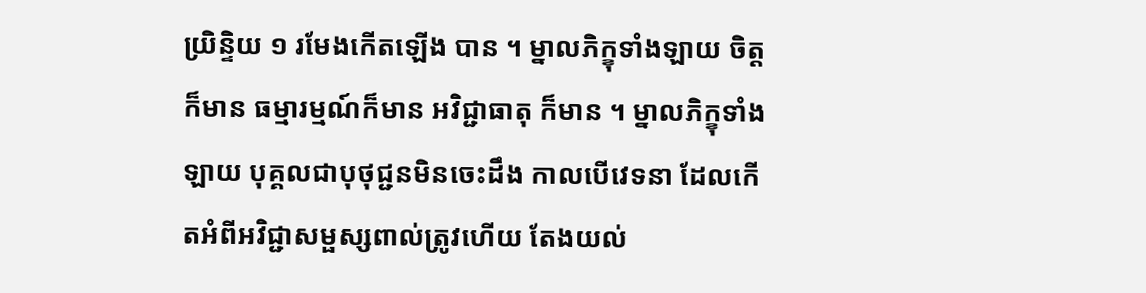យ្រិន្ទិយ ១ រមែងកើតឡើង បាន ។ ម្នាលភិក្ខុទាំងឡាយ ចិត្តក៏មាន ធម្មារម្មណ៍ក៏មាន អវិជ្ជាធាតុ ក៏មាន ។ ម្នាលភិក្ខុទាំងឡាយ បុគ្គលជាបុថុជ្ជនមិនចេះដឹង កាលបើវេទនា ដែលកើតអំពីអវិជ្ជាសម្ផស្សពាល់ត្រូវហើយ តែងយល់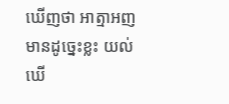ឃើញថា អាត្មាអញ មានដូច្នេះខ្លះ យល់ឃើ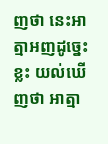ញថា នេះអាត្មាអញដូច្នេះខ្លះ យល់ឃើញថា អាត្មា